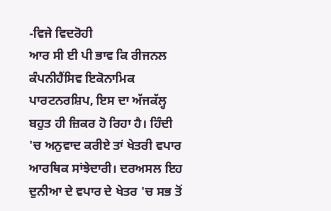-ਵਿਜੇ ਵਿਦਰੋਹੀ
ਆਰ ਸੀ ਈ ਪੀ ਭਾਵ ਕਿ ਰੀਜਨਲ ਕੰਪਨੀਹੈਂਸਿਵ ਇਕੋਨਾਮਿਕ ਪਾਰਟਨਰਸ਼ਿਪ, ਇਸ ਦਾ ਅੱਜਕੱਲ੍ਹ ਬਹੁਤ ਹੀ ਜ਼ਿਕਰ ਹੋ ਰਿਹਾ ਹੈ। ਹਿੰਦੀ 'ਚ ਅਨੁਵਾਦ ਕਰੀਏ ਤਾਂ ਖੇਤਰੀ ਵਪਾਰ ਆਰਥਿਕ ਸਾਂਝੇਦਾਰੀ। ਦਰਅਸਲ ਇਹ ਦੁਨੀਆ ਦੇ ਵਪਾਰ ਦੇ ਖੇਤਰ 'ਚ ਸਭ ਤੋਂ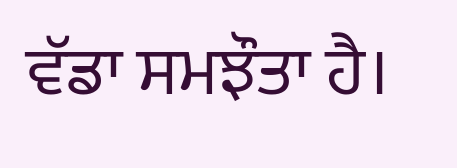ਵੱਡਾ ਸਮਝੌਤਾ ਹੈ।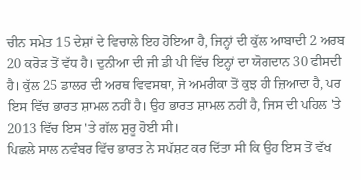ਚੀਨ ਸਮੇਤ 15 ਦੇਸ਼ਾਂ ਦੇ ਵਿਚਾਲੇ ਇਹ ਹੋਇਆ ਹੈ, ਜਿਨ੍ਹਾਂ ਦੀ ਕੁੱਲ ਆਬਾਦੀ 2 ਅਰਬ 20 ਕਰੋੜ ਤੋਂ ਵੱਧ ਹੈ। ਦੁਨੀਆ ਦੀ ਜੀ ਡੀ ਪੀ ਵਿੱਚ ਇਨ੍ਹਾਂ ਦਾ ਯੋਗਦਾਨ 30 ਫੀਸਦੀ ਹੈ। ਕੁੱਲ 25 ਡਾਲਰ ਦੀ ਅਰਥ ਵਿਵਸਥਾ, ਜੋ ਅਮਰੀਕਾ ਤੋਂ ਕੁਝ ਹੀ ਜ਼ਿਆਦਾ ਹੈ, ਪਰ ਇਸ ਵਿੱਚ ਭਾਰਤ ਸ਼ਾਮਲ ਨਹੀਂ ਹੈ। ਉਹ ਭਾਰਤ ਸ਼ਾਮਲ ਨਹੀਂ ਹੈ, ਜਿਸ ਦੀ ਪਹਿਲ 'ਤੇ 2013 ਵਿੱਚ ਇਸ 'ਤੇ ਗੱਲ ਸ਼ੁਰੂ ਹੋਈ ਸੀ।
ਪਿਛਲੇ ਸਾਲ ਨਵੰਬਰ ਵਿੱਚ ਭਾਰਤ ਨੇ ਸਪੱਸ਼ਟ ਕਰ ਦਿੱਤਾ ਸੀ ਕਿ ਉਹ ਇਸ ਤੋਂ ਵੱਖ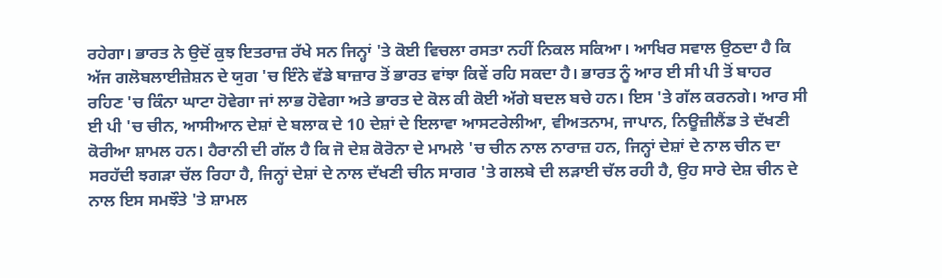ਰਹੇਗਾ। ਭਾਰਤ ਨੇ ਉਦੋਂ ਕੁਝ ਇਤਰਾਜ਼ ਰੱਖੇ ਸਨ ਜਿਨ੍ਹਾਂ 'ਤੇ ਕੋਈ ਵਿਚਲਾ ਰਸਤਾ ਨਹੀਂ ਨਿਕਲ ਸਕਿਆ। ਆਖਿਰ ਸਵਾਲ ਉਠਦਾ ਹੈ ਕਿ ਅੱਜ ਗਲੋਬਲਾਈਜ਼ੇਸ਼ਨ ਦੇ ਯੁਗ 'ਚ ਇੰਨੇ ਵੱਡੇ ਬਾਜ਼ਾਰ ਤੋਂ ਭਾਰਤ ਵਾਂਝਾ ਕਿਵੇਂ ਰਹਿ ਸਕਦਾ ਹੈ। ਭਾਰਤ ਨੂੰ ਆਰ ਈ ਸੀ ਪੀ ਤੋਂ ਬਾਹਰ ਰਹਿਣ 'ਚ ਕਿੰਨਾ ਘਾਟਾ ਹੋਵੇਗਾ ਜਾਂ ਲਾਭ ਹੋਵੇਗਾ ਅਤੇ ਭਾਰਤ ਦੇ ਕੋਲ ਕੀ ਕੋਈ ਅੱਗੇ ਬਦਲ ਬਚੇ ਹਨ। ਇਸ 'ਤੇ ਗੱਲ ਕਰਨਗੇ। ਆਰ ਸੀ ਈ ਪੀ 'ਚ ਚੀਨ, ਆਸੀਆਨ ਦੇਸ਼ਾਂ ਦੇ ਬਲਾਕ ਦੇ 10 ਦੇਸ਼ਾਂ ਦੇ ਇਲਾਵਾ ਆਸਟਰੇਲੀਆ, ਵੀਅਤਨਾਮ, ਜਾਪਾਨ, ਨਿਊਜ਼ੀਲੈਂਡ ਤੇ ਦੱਖਣੀ ਕੋਰੀਆ ਸ਼ਾਮਲ ਹਨ। ਹੈਰਾਨੀ ਦੀ ਗੱਲ ਹੈ ਕਿ ਜੋ ਦੇਸ਼ ਕੋਰੋਨਾ ਦੇ ਮਾਮਲੇ 'ਚ ਚੀਨ ਨਾਲ ਨਾਰਾਜ਼ ਹਨ, ਜਿਨ੍ਹਾਂ ਦੇਸ਼ਾਂ ਦੇ ਨਾਲ ਚੀਨ ਦਾ ਸਰਹੱਦੀ ਝਗੜਾ ਚੱਲ ਰਿਹਾ ਹੈ, ਜਿਨ੍ਹਾਂ ਦੇਸ਼ਾਂ ਦੇ ਨਾਲ ਦੱਖਣੀ ਚੀਨ ਸਾਗਰ 'ਤੇ ਗਲਬੇ ਦੀ ਲੜਾਈ ਚੱਲ ਰਹੀ ਹੈ, ਉਹ ਸਾਰੇ ਦੇਸ਼ ਚੀਨ ਦੇ ਨਾਲ ਇਸ ਸਮਝੌਤੇ 'ਤੇ ਸ਼ਾਮਲ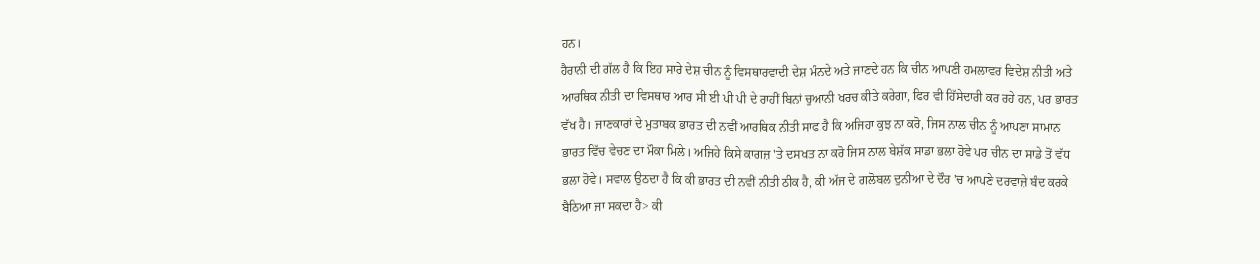ਹਨ।
ਹੈਰਾਨੀ ਦੀ ਗੱਲ ਹੈ ਕਿ ਇਹ ਸਾਰੇ ਦੇਸ਼ ਚੀਨ ਨੂੰ ਵਿਸਥਾਰਵਾਦੀ ਦੇਸ਼ ਮੰਨਦੇ ਅਤੇ ਜਾਣਦੇ ਹਨ ਕਿ ਚੀਨ ਆਪਣੀ ਹਮਲਾਵਰ ਵਿਦੇਸ਼ ਨੀਤੀ ਅਤੇ ਆਰਥਿਕ ਨੀਤੀ ਦਾ ਵਿਸਥਾਰ ਆਰ ਸੀ ਈ ਪੀ ਪੀ ਦੇ ਰਾਹੀਂ ਬਿਨਾਂ ਚੁਆਨੀ ਖਰਚ ਕੀਤੇ ਕਰੇਗਾ, ਫਿਰ ਵੀ ਹਿੱਸੇਦਾਰੀ ਕਰ ਰਹੇ ਹਨ, ਪਰ ਭਾਰਤ ਵੱਖ ਹੈ। ਜਾਣਕਾਰਾਂ ਦੇ ਮੁਤਾਬਕ ਭਾਰਤ ਦੀ ਨਵੀਂ ਆਰਥਿਕ ਨੀਤੀ ਸਾਫ ਹੈ ਕਿ ਅਜਿਹਾ ਕੁਝ ਨਾ ਕਰੋ, ਜਿਸ ਨਾਲ ਚੀਨ ਨੂੰ ਆਪਣਾ ਸਾਮਾਨ ਭਾਰਤ ਵਿੱਚ ਵੇਚਣ ਦਾ ਮੌਕਾ ਮਿਲੇ। ਅਜਿਹੇ ਕਿਸੇ ਕਾਗਜ਼ 'ਤੇ ਦਸਖਤ ਨਾ ਕਰੋ ਜਿਸ ਨਾਲ ਬੇਸ਼ੱਕ ਸਾਡਾ ਭਲਾ ਹੋਵੇ ਪਰ ਚੀਨ ਦਾ ਸਾਡੇ ਤੋਂ ਵੱਧ ਭਲਾ ਹੋਵੇ। ਸਵਾਲ ਉਠਦਾ ਹੈ ਕਿ ਕੀ ਭਾਰਤ ਦੀ ਨਵੀਂ ਨੀਤੀ ਠੀਕ ਹੈ, ਕੀ ਅੱਜ ਦੇ ਗਲੋਬਲ ਦੁਨੀਆ ਦੇ ਦੌਰ 'ਚ ਆਪਣੇ ਦਰਵਾਜ਼ੇ ਬੰਦ ਕਰਕੇ ਬੈਠਿਆ ਜਾ ਸਕਦਾ ਹੈ> ਕੀ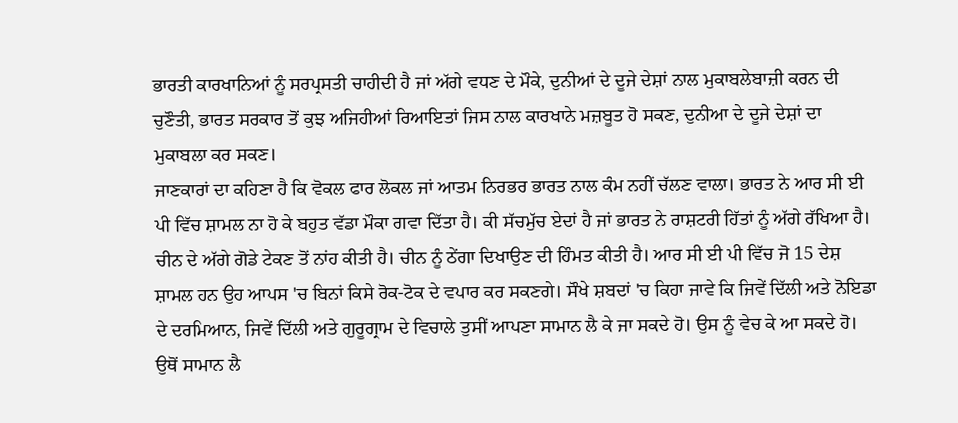ਭਾਰਤੀ ਕਾਰਖਾਨਿਆਂ ਨੂੰ ਸਰਪ੍ਰਸਤੀ ਚਾਹੀਦੀ ਹੈ ਜਾਂ ਅੱਗੇ ਵਧਣ ਦੇ ਮੌਕੇ, ਦੁਨੀਆਂ ਦੇ ਦੂਜੇ ਦੇਸ਼ਾਂ ਨਾਲ ਮੁਕਾਬਲੇਬਾਜ਼ੀ ਕਰਨ ਦੀ ਚੁਣੌਤੀ, ਭਾਰਤ ਸਰਕਾਰ ਤੋਂ ਕੁਝ ਅਜਿਹੀਆਂ ਰਿਆਇਤਾਂ ਜਿਸ ਨਾਲ ਕਾਰਖਾਨੇ ਮਜ਼ਬੂਤ ਹੋ ਸਕਣ, ਦੁਨੀਆ ਦੇ ਦੂਜੇ ਦੇਸ਼ਾਂ ਦਾ ਮੁਕਾਬਲਾ ਕਰ ਸਕਣ।
ਜਾਣਕਾਰਾਂ ਦਾ ਕਹਿਣਾ ਹੈ ਕਿ ਵੋਕਲ ਫਾਰ ਲੋਕਲ ਜਾਂ ਆਤਮ ਨਿਰਭਰ ਭਾਰਤ ਨਾਲ ਕੰਮ ਨਹੀਂ ਚੱਲਣ ਵਾਲਾ। ਭਾਰਤ ਨੇ ਆਰ ਸੀ ਈ ਪੀ ਵਿੱਚ ਸ਼ਾਮਲ ਨਾ ਹੋ ਕੇ ਬਹੁਤ ਵੱਡਾ ਮੌਕਾ ਗਵਾ ਦਿੱਤਾ ਹੈ। ਕੀ ਸੱਚਮੁੱਚ ਏਦਾਂ ਹੈ ਜਾਂ ਭਾਰਤ ਨੇ ਰਾਸ਼ਟਰੀ ਹਿੱਤਾਂ ਨੂੰ ਅੱਗੇ ਰੱਖਿਆ ਹੈ। ਚੀਨ ਦੇ ਅੱਗੇ ਗੋਡੇ ਟੇਕਣ ਤੋਂ ਨਾਂਹ ਕੀਤੀ ਹੈ। ਚੀਨ ਨੂੰ ਠੇਂਗਾ ਦਿਖਾਉਣ ਦੀ ਹਿੰਮਤ ਕੀਤੀ ਹੈ। ਆਰ ਸੀ ਈ ਪੀ ਵਿੱਚ ਜੋ 15 ਦੇਸ਼ ਸ਼ਾਮਲ ਹਨ ਉਹ ਆਪਸ 'ਚ ਬਿਨਾਂ ਕਿਸੇ ਰੋਕ-ਟੋਕ ਦੇ ਵਪਾਰ ਕਰ ਸਕਣਗੇ। ਸੌਖੇ ਸ਼ਬਦਾਂ 'ਚ ਕਿਹਾ ਜਾਵੇ ਕਿ ਜਿਵੇਂ ਦਿੱਲੀ ਅਤੇ ਨੋਇਡਾ ਦੇ ਦਰਮਿਆਨ, ਜਿਵੇਂ ਦਿੱਲੀ ਅਤੇ ਗੁਰੂਗ੍ਰਾਮ ਦੇ ਵਿਚਾਲੇ ਤੁਸੀਂ ਆਪਣਾ ਸਾਮਾਨ ਲੈ ਕੇ ਜਾ ਸਕਦੇ ਹੋ। ਉਸ ਨੂੰ ਵੇਚ ਕੇ ਆ ਸਕਦੇ ਹੋ। ਉਥੋਂ ਸਾਮਾਨ ਲੈ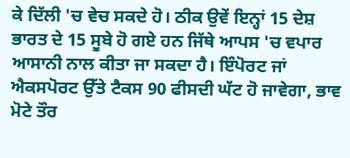ਕੇ ਦਿੱਲੀ 'ਚ ਵੇਚ ਸਕਦੇ ਹੋ। ਠੀਕ ਉਵੇਂ ਇਨ੍ਹਾਂ 15 ਦੇਸ਼ ਭਾਰਤ ਦੇ 15 ਸੂਬੇ ਹੋ ਗਏ ਹਨ ਜਿੱਥੇ ਆਪਸ 'ਚ ਵਪਾਰ ਆਸਾਨੀ ਨਾਲ ਕੀਤਾ ਜਾ ਸਕਦਾ ਹੈ। ਇੰਪੋਰਟ ਜਾਂ ਐਕਸਪੋਰਟ ਉੱਤੇ ਟੈਕਸ 90 ਫੀਸਦੀ ਘੱਟ ਹੋ ਜਾਵੇਗਾ, ਭਾਵ ਮੋਟੇ ਤੌਰ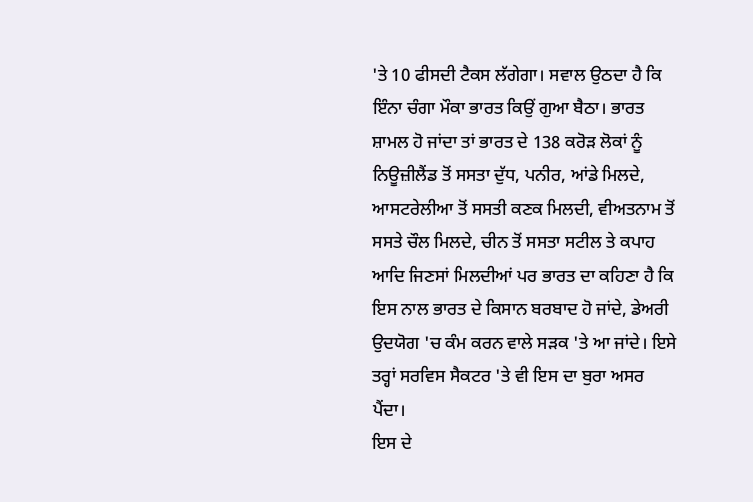'ਤੇ 10 ਫੀਸਦੀ ਟੈਕਸ ਲੱਗੇਗਾ। ਸਵਾਲ ਉਠਦਾ ਹੈ ਕਿ ਇੰਨਾ ਚੰਗਾ ਮੌਕਾ ਭਾਰਤ ਕਿਉਂ ਗੁਆ ਬੈਠਾ। ਭਾਰਤ ਸ਼ਾਮਲ ਹੋ ਜਾਂਦਾ ਤਾਂ ਭਾਰਤ ਦੇ 138 ਕਰੋੜ ਲੋਕਾਂ ਨੂੰ ਨਿਊਜ਼ੀਲੈਂਡ ਤੋਂ ਸਸਤਾ ਦੁੱਧ, ਪਨੀਰ, ਆਂਡੇ ਮਿਲਦੇ, ਆਸਟਰੇਲੀਆ ਤੋਂ ਸਸਤੀ ਕਣਕ ਮਿਲਦੀ, ਵੀਅਤਨਾਮ ਤੋਂ ਸਸਤੇ ਚੌਲ ਮਿਲਦੇ, ਚੀਨ ਤੋਂ ਸਸਤਾ ਸਟੀਲ ਤੇ ਕਪਾਹ ਆਦਿ ਜਿਣਸਾਂ ਮਿਲਦੀਆਂ ਪਰ ਭਾਰਤ ਦਾ ਕਹਿਣਾ ਹੈ ਕਿ ਇਸ ਨਾਲ ਭਾਰਤ ਦੇ ਕਿਸਾਨ ਬਰਬਾਦ ਹੋ ਜਾਂਦੇ, ਡੇਅਰੀ ਉਦਯੋਗ 'ਚ ਕੰਮ ਕਰਨ ਵਾਲੇ ਸੜਕ 'ਤੇ ਆ ਜਾਂਦੇ। ਇਸੇ ਤਰ੍ਹਾਂ ਸਰਵਿਸ ਸੈਕਟਰ 'ਤੇ ਵੀ ਇਸ ਦਾ ਬੁਰਾ ਅਸਰ ਪੈਂਦਾ।
ਇਸ ਦੇ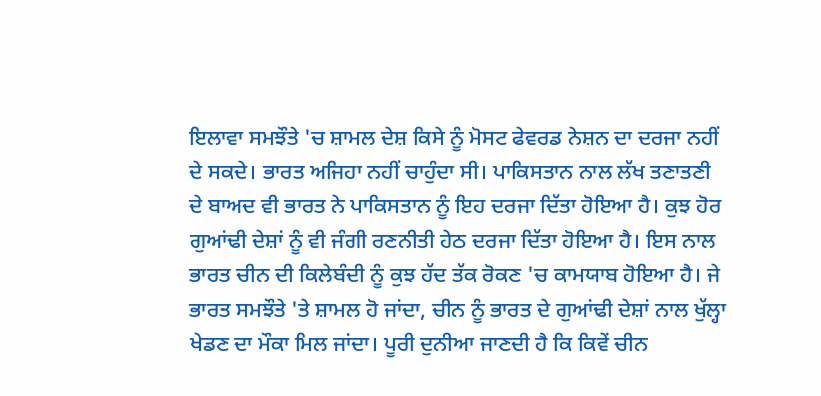ਇਲਾਵਾ ਸਮਝੌਤੇ 'ਚ ਸ਼ਾਮਲ ਦੇਸ਼ ਕਿਸੇ ਨੂੰ ਮੋਸਟ ਫੇਵਰਡ ਨੇਸ਼ਨ ਦਾ ਦਰਜਾ ਨਹੀਂ ਦੇ ਸਕਦੇ। ਭਾਰਤ ਅਜਿਹਾ ਨਹੀਂ ਚਾਹੁੰਦਾ ਸੀ। ਪਾਕਿਸਤਾਨ ਨਾਲ ਲੱਖ ਤਣਾਤਣੀ ਦੇ ਬਾਅਦ ਵੀ ਭਾਰਤ ਨੇ ਪਾਕਿਸਤਾਨ ਨੂੰ ਇਹ ਦਰਜਾ ਦਿੱਤਾ ਹੋਇਆ ਹੈ। ਕੁਝ ਹੋਰ ਗੁਆਂਢੀ ਦੇਸ਼ਾਂ ਨੂੰ ਵੀ ਜੰਗੀ ਰਣਨੀਤੀ ਹੇਠ ਦਰਜਾ ਦਿੱਤਾ ਹੋਇਆ ਹੈ। ਇਸ ਨਾਲ ਭਾਰਤ ਚੀਨ ਦੀ ਕਿਲੇਬੰਦੀ ਨੂੰ ਕੁਝ ਹੱਦ ਤੱਕ ਰੋਕਣ 'ਚ ਕਾਮਯਾਬ ਹੋਇਆ ਹੈ। ਜੇ ਭਾਰਤ ਸਮਝੌਤੇ 'ਤੇ ਸ਼ਾਮਲ ਹੋ ਜਾਂਦਾ, ਚੀਨ ਨੂੰ ਭਾਰਤ ਦੇ ਗੁਆਂਢੀ ਦੇਸ਼ਾਂ ਨਾਲ ਖੁੱਲ੍ਹਾ ਖੇਡਣ ਦਾ ਮੌਕਾ ਮਿਲ ਜਾਂਦਾ। ਪੂਰੀ ਦੁਨੀਆ ਜਾਣਦੀ ਹੈ ਕਿ ਕਿਵੇਂ ਚੀਨ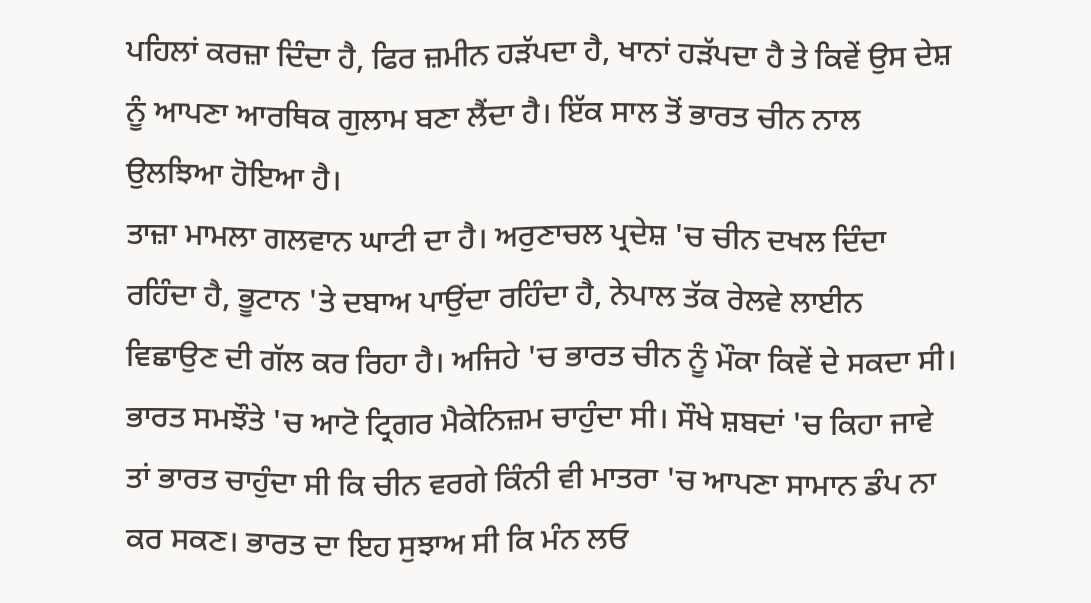ਪਹਿਲਾਂ ਕਰਜ਼ਾ ਦਿੰਦਾ ਹੈ, ਫਿਰ ਜ਼ਮੀਨ ਹੜੱਪਦਾ ਹੈ, ਖਾਨਾਂ ਹੜੱਪਦਾ ਹੈ ਤੇ ਕਿਵੇਂ ਉਸ ਦੇਸ਼ ਨੂੰ ਆਪਣਾ ਆਰਥਿਕ ਗੁਲਾਮ ਬਣਾ ਲੈਂਦਾ ਹੈ। ਇੱਕ ਸਾਲ ਤੋਂ ਭਾਰਤ ਚੀਨ ਨਾਲ ਉਲਝਿਆ ਹੋਇਆ ਹੈ।
ਤਾਜ਼ਾ ਮਾਮਲਾ ਗਲਵਾਨ ਘਾਟੀ ਦਾ ਹੈ। ਅਰੁਣਾਚਲ ਪ੍ਰਦੇਸ਼ 'ਚ ਚੀਨ ਦਖਲ ਦਿੰਦਾ ਰਹਿੰਦਾ ਹੈ, ਭੂਟਾਨ 'ਤੇ ਦਬਾਅ ਪਾਉਂਦਾ ਰਹਿੰਦਾ ਹੈ, ਨੇਪਾਲ ਤੱਕ ਰੇਲਵੇ ਲਾਈਨ ਵਿਛਾਉਣ ਦੀ ਗੱਲ ਕਰ ਰਿਹਾ ਹੈ। ਅਜਿਹੇ 'ਚ ਭਾਰਤ ਚੀਨ ਨੂੰ ਮੌਕਾ ਕਿਵੇਂ ਦੇ ਸਕਦਾ ਸੀ। ਭਾਰਤ ਸਮਝੌਤੇ 'ਚ ਆਟੋ ਟ੍ਰਿਗਰ ਮੈਕੇਨਿਜ਼ਮ ਚਾਹੁੰਦਾ ਸੀ। ਸੌਖੇ ਸ਼ਬਦਾਂ 'ਚ ਕਿਹਾ ਜਾਵੇ ਤਾਂ ਭਾਰਤ ਚਾਹੁੰਦਾ ਸੀ ਕਿ ਚੀਨ ਵਰਗੇ ਕਿੰਨੀ ਵੀ ਮਾਤਰਾ 'ਚ ਆਪਣਾ ਸਾਮਾਨ ਡੰਪ ਨਾ ਕਰ ਸਕਣ। ਭਾਰਤ ਦਾ ਇਹ ਸੁਝਾਅ ਸੀ ਕਿ ਮੰਨ ਲਓ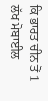ਕਿ ਭਾਰਤ ਚੀਨ ਤੋਂ 1 ਲੱਖ ਮੋਬਾਈਲ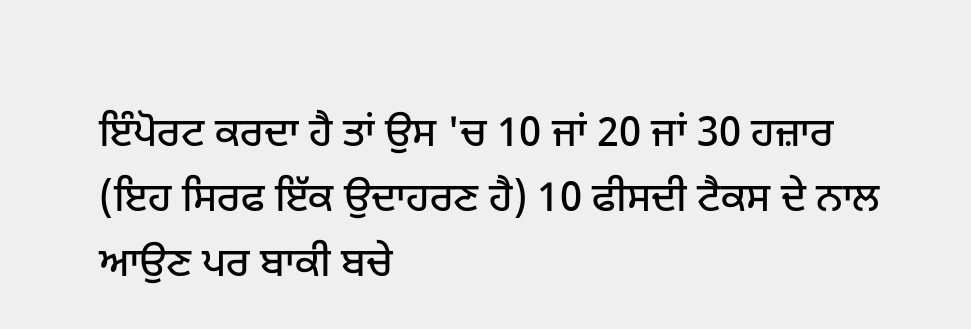ਇੰਪੋਰਟ ਕਰਦਾ ਹੈ ਤਾਂ ਉਸ 'ਚ 10 ਜਾਂ 20 ਜਾਂ 30 ਹਜ਼ਾਰ (ਇਹ ਸਿਰਫ ਇੱਕ ਉਦਾਹਰਣ ਹੈ) 10 ਫੀਸਦੀ ਟੈਕਸ ਦੇ ਨਾਲ ਆਉਣ ਪਰ ਬਾਕੀ ਬਚੇ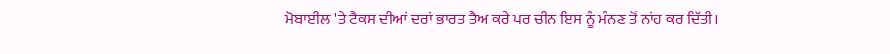ਮੋਬਾਈਲ 'ਤੇ ਟੈਕਸ ਦੀਆਂ ਦਰਾਂ ਭਾਰਤ ਤੈਅ ਕਰੇ ਪਰ ਚੀਨ ਇਸ ਨੂੰ ਮੰਨਣ ਤੋਂ ਨਾਂਹ ਕਰ ਦਿੱਤੀ।